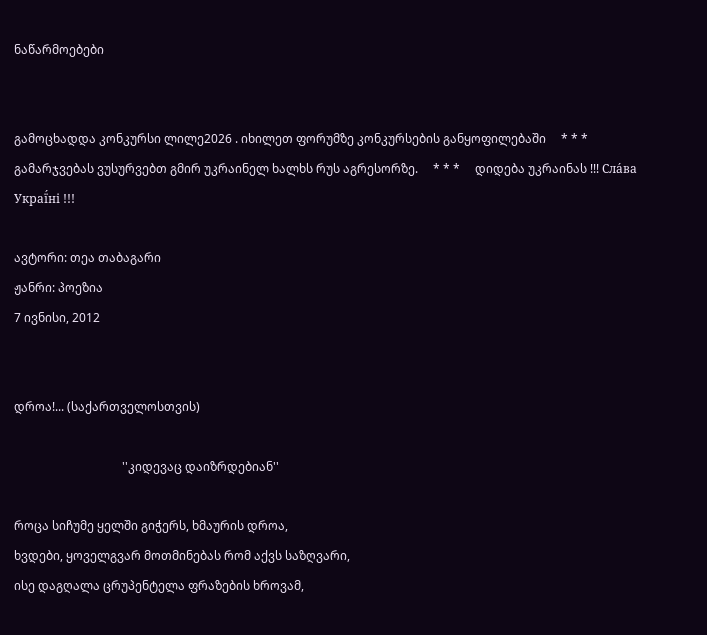ნაწარმოებები


გამოცხადდა კონკურსი ლილე2026 . იხილეთ ფორუმზე კონკურსების განყოფილებაში     * * *     გამარჯვებას ვუსურვებთ გმირ უკრაინელ ხალხს რუს აგრესორზე.     * * *     დიდება უკრაინას !!! Сла́ва Украї́ні !!!

ავტორი: თეა თაბაგარი
ჟანრი: პოეზია
7 ივნისი, 2012


დროა!... (საქართველოსთვის)

                                    ''კიდევაც დაიზრდებიან''

როცა სიჩუმე ყელში გიჭერს, ხმაურის დროა,
ხვდები, ყოველგვარ მოთმინებას რომ აქვს საზღვარი,
ისე დაგღალა ცრუპენტელა ფრაზების ხროვამ,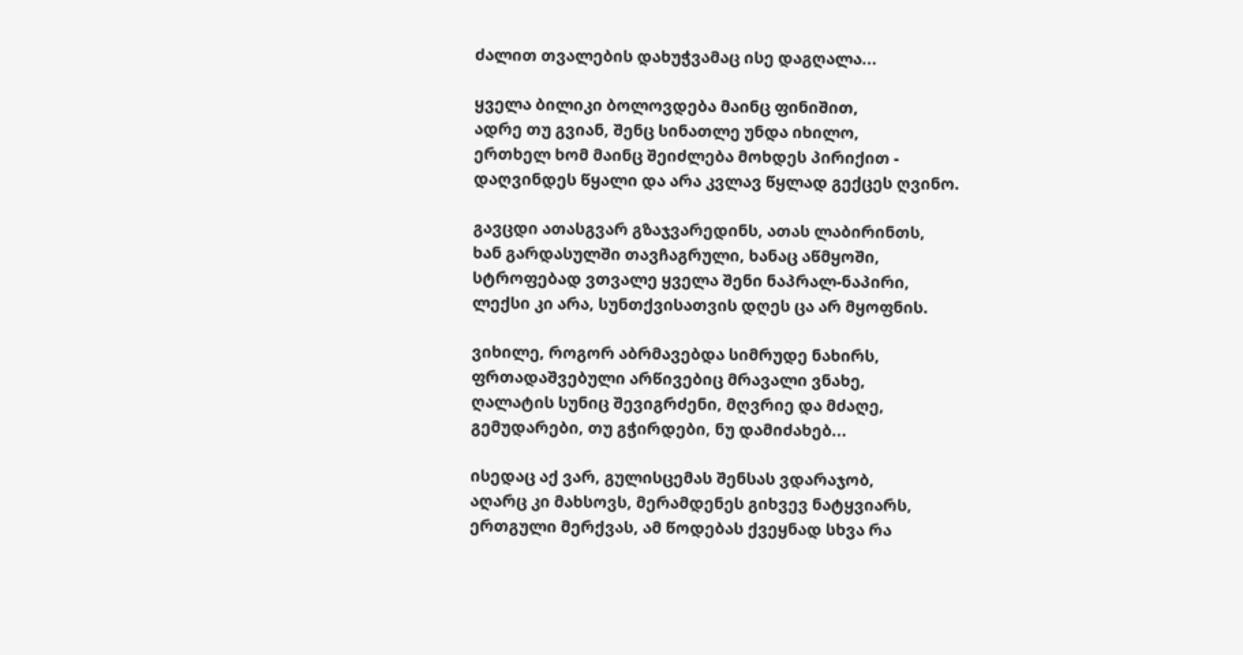ძალით თვალების დახუჭვამაც ისე დაგღალა...

ყველა ბილიკი ბოლოვდება მაინც ფინიშით,
ადრე თუ გვიან, შენც სინათლე უნდა იხილო,
ერთხელ ხომ მაინც შეიძლება მოხდეს პირიქით -
დაღვინდეს წყალი და არა კვლავ წყლად გექცეს ღვინო.

გავცდი ათასგვარ გზაჯვარედინს, ათას ლაბირინთს,
ხან გარდასულში თავჩაგრული, ხანაც აწმყოში,
სტროფებად ვთვალე ყველა შენი ნაპრალ-ნაპირი,
ლექსი კი არა, სუნთქვისათვის დღეს ცა არ მყოფნის.

ვიხილე, როგორ აბრმავებდა სიმრუდე ნახირს,
ფრთადაშვებული არწივებიც მრავალი ვნახე,
ღალატის სუნიც შევიგრძენი, მღვრიე და მძაღე,
გემუდარები, თუ გჭირდები, ნუ დამიძახებ...

ისედაც აქ ვარ, გულისცემას შენსას ვდარაჯობ,
აღარც კი მახსოვს, მერამდენეს გიხვევ ნატყვიარს,
ერთგული მერქვას, ამ წოდებას ქვეყნად სხვა რა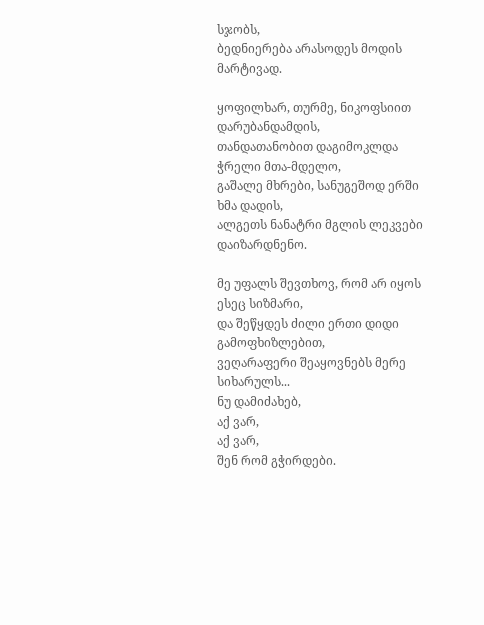სჯობს,
ბედნიერება არასოდეს მოდის მარტივად.

ყოფილხარ, თურმე, ნიკოფსიით დარუბანდამდის,
თანდათანობით დაგიმოკლდა ჭრელი მთა-მდელო,
გაშალე მხრები, სანუგეშოდ ერში ხმა დადის,
ალგეთს ნანატრი მგლის ლეკვები დაიზარდნენო.

მე უფალს შევთხოვ, რომ არ იყოს ესეც სიზმარი,
და შეწყდეს ძილი ერთი დიდი გამოფხიზლებით,
ვეღარაფერი შეაყოვნებს მერე სიხარულს...
ნუ დამიძახებ,
აქ ვარ,
აქ ვარ,
შენ რომ გჭირდები.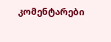კომენტარები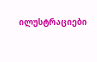ილუსტრაციები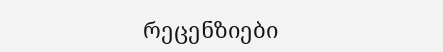რეცენზიები